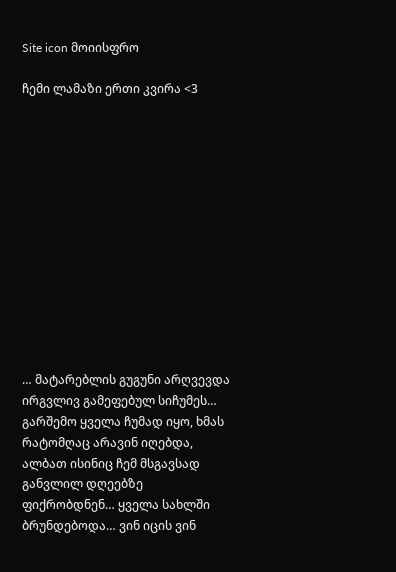Site icon მოიისფრო

ჩემი ლამაზი ერთი კვირა <3













… მატარებლის გუგუნი არღვევდა ირგვლივ გამეფებულ სიჩუმეს… გარშემო ყველა ჩუმად იყო, ხმას რატომღაც არავინ იღებდა, ალბათ ისინიც ჩემ მსგავსად განვლილ დღეებზე ფიქრობდნენ… ყველა სახლში ბრუნდებოდა… ვინ იცის ვინ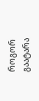როგორ გაატარა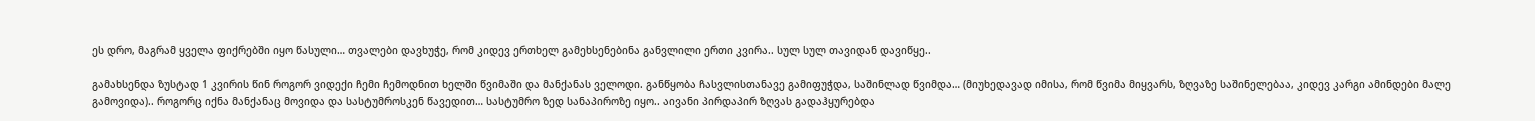ეს დრო, მაგრამ ყველა ფიქრებში იყო წასული… თვალები დავხუჭე, რომ კიდევ ერთხელ გამეხსენებინა განვლილი ერთი კვირა.. სულ სულ თავიდან დავიწყე..

გამახსენდა ზუსტად 1 კვირის წინ როგორ ვიდექი ჩემი ჩემოდნით ხელში წვიმაში და მანქანას ველოდი. განწყობა ჩასვლისთანავე გამიფუჭდა, საშინლად წვიმდა… (მიუხედავად იმისა, რომ წვიმა მიყვარს, ზღვაზე საშინელებაა, კიდევ კარგი ამინდები მალე გამოვიდა).. როგორც იქნა მანქანაც მოვიდა და სასტუმროსკენ წავედით… სასტუმრო ზედ სანაპიროზე იყო.. აივანი პირდაპირ ზღვას გადაჰყურებდა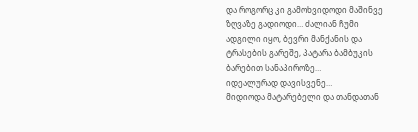და როგორც კი გამოხვიდოდი მაშინვე ზღვაზე გადიოდი… ძალიან ჩუმი ადგილი იყო, ბევრი მანქანის და ტრასების გარეშე, პატარა ბამბუკის ბარებით სანაპიროზე…
იდეალურად დავისვენე…
მიდიოდა მატარებელი და თანდათან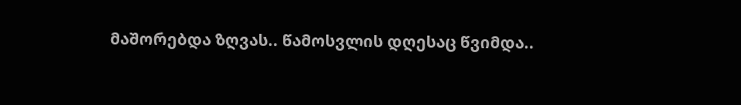მაშორებდა ზღვას.. წამოსვლის დღესაც წვიმდა..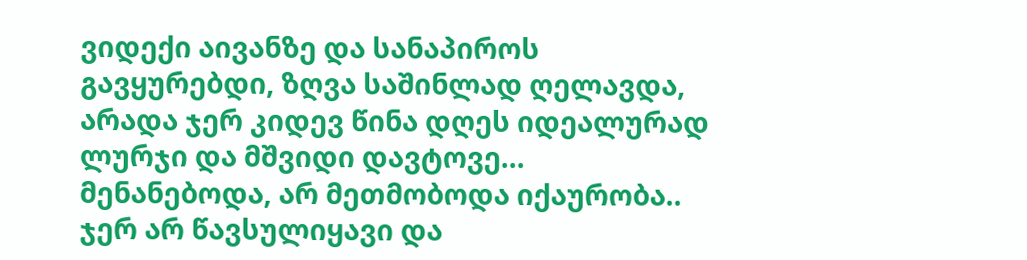ვიდექი აივანზე და სანაპიროს გავყურებდი, ზღვა საშინლად ღელავდა, არადა ჯერ კიდევ წინა დღეს იდეალურად ლურჯი და მშვიდი დავტოვე… მენანებოდა, არ მეთმობოდა იქაურობა.. ჯერ არ წავსულიყავი და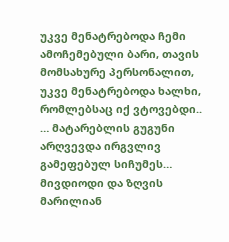უკვე მენატრებოდა ჩემი ამოჩემებული ბარი, თავის მომსახურე პერსონალით, უკვე მენატრებოდა ხალხი, რომლებსაც იქ ვტოვებდი..
… მატარებლის გუგუნი არღვევდა ირგვლივ გამეფებულ სიჩუმეს… მივდიოდი და ზღვის მარილიან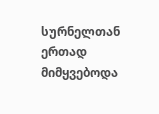სურნელთან ერთად მიმყვებოდა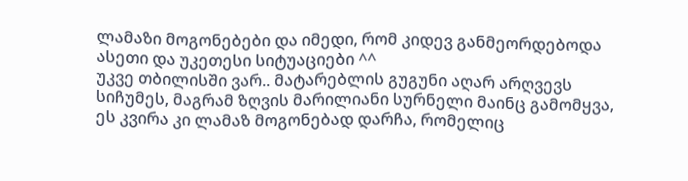ლამაზი მოგონებები და იმედი, რომ კიდევ განმეორდებოდა ასეთი და უკეთესი სიტუაციები ^^
უკვე თბილისში ვარ.. მატარებლის გუგუნი აღარ არღვევს სიჩუმეს, მაგრამ ზღვის მარილიანი სურნელი მაინც გამომყვა, ეს კვირა კი ლამაზ მოგონებად დარჩა, რომელიც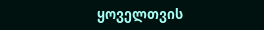ყოველთვის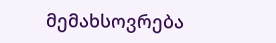მემახსოვრება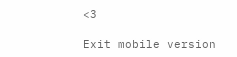<3

Exit mobile version